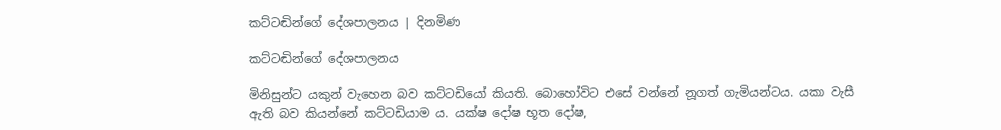කට්ටඬින්ගේ ‍දේශපාලනය | දිනමිණ

කට්ටඬින්ගේ ‍දේශපාලනය

මිනිසුන්ට යකුන් වැහෙන බව කට්ටඩියෝ කියති. බොහෝවිට එසේ වන්නේ නූගත් ගැමියන්ටය. යකා වැසී ඇති බව කියන්නේ කට්ටඩියාම ය. යක්ෂ දෝෂ භූත දෝෂ,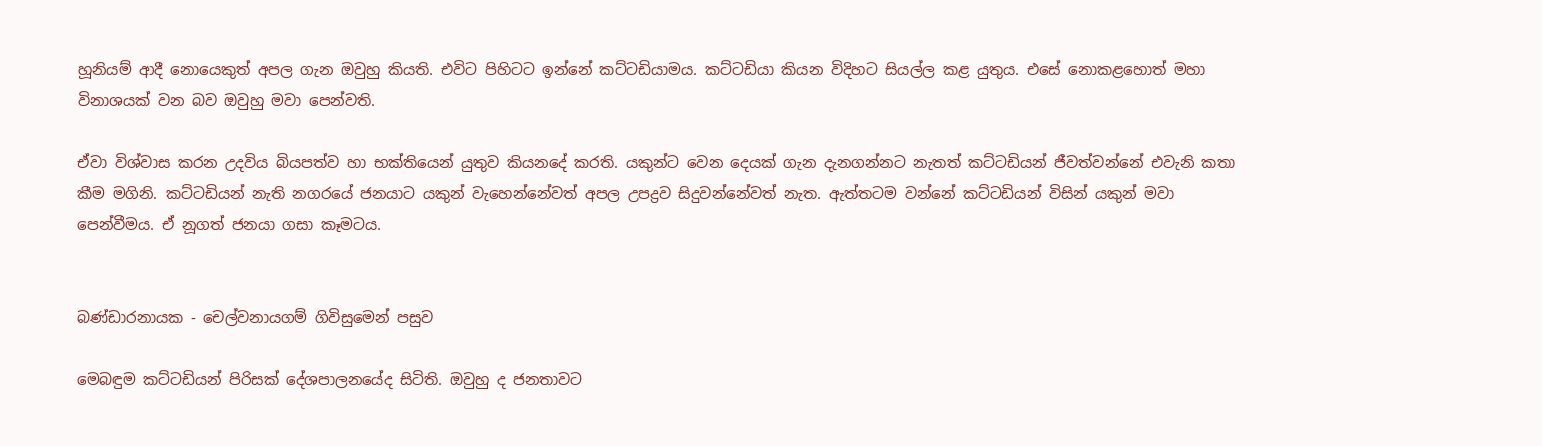හූනියම් ආදී නොයෙකුත් අපල ගැන ඔවුහු කියති. එවිට පිහිටට ඉන්නේ කට්ටඩියාමය. කට්ටඩියා කියන විදිහට සියල්ල කළ යුතුය. එසේ නොකළහොත් මහා විනාශයක් වන බව ඔවුහු මවා පෙන්වති.

ඒවා විශ්වාස කරන උදවිය බියපත්ව හා භක්තියෙන් යුතුව කියනදේ කරති. යකුන්ට වෙන දෙයක් ගැන දැනගන්නට නැතත් කට්ටඩියන් ජීවත්වන්නේ එවැනි කතා කීම මගිනි. කට්ටඩියන් නැති නගරයේ ජනයාට යකුන් වැහෙන්නේවත් අපල උපද්‍රව සිදුවන්නේවත් නැත. ඇත්තටම වන්නේ කට්ටඩියන් විසින් යකුන් මවා පෙන්වීමය. ඒ නූගත් ජනයා ගසා කෑමටය.


බණ්ඩාරනායක - චෙල්වනායගම් ගිවිසුමෙන් පසුව

මෙබඳුම කට්ටඩියන් පිරිසක් දේශපාලනයේද සිටිති. ඔවුහු ද ජනතාවට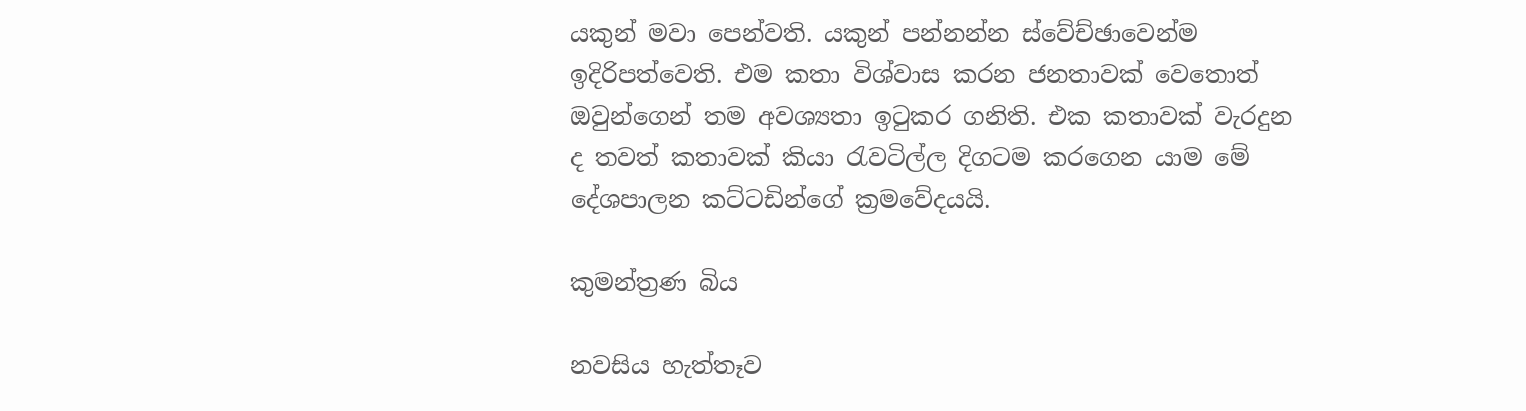යකුන් මවා පෙන්වති. යකුන් පන්නන්න ස්වේච්ඡාවෙන්ම ඉදිරිපත්වෙති. එම කතා විශ්වාස කරන ජනතාවක් වෙතෙ‍ාත් ඔවුන්ගෙන් තම අවශ්‍යතා ඉටුකර ගනිති. එක කතාවක් වැරදුන ද තවත් කතාවක් කියා රැවටිල්ල දිගටම කරගෙන යාම මේ දේශපාලන කට්ටඩින්ගේ ක්‍රමවේදයයි.

කුමන්ත්‍රණ බිය

නවසිය හැත්තෑව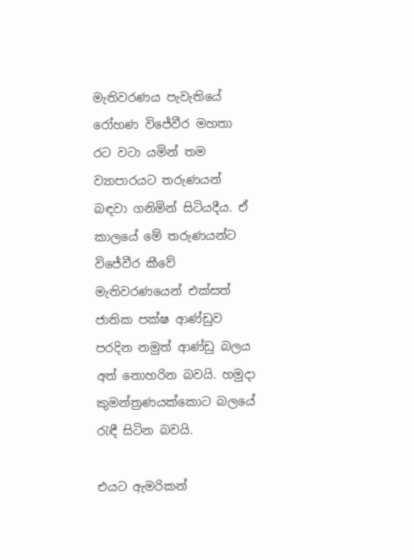මැතිවරණය පැවැතියේ රෝහණ විජේවීර මහතා රට වටා යමින් තම ව්‍යාපාරයට තරුණයන් බඳවා ගනිමින් සිටියදීය. ඒ කාලයේ මේ තරුණයන්ට විජේවීර කීවේ මැතිවරණයෙන් එක්සත් ජාතික පක්ෂ ආණ්ඩුව පරදින නමුත් ආණ්ඩු බලය අත් නොහරින බවයි. හමුදා කුමන්ත්‍රණයක්කොට බලයේ රැඳී සිටින බවයි.

එයට ඇමරිකන්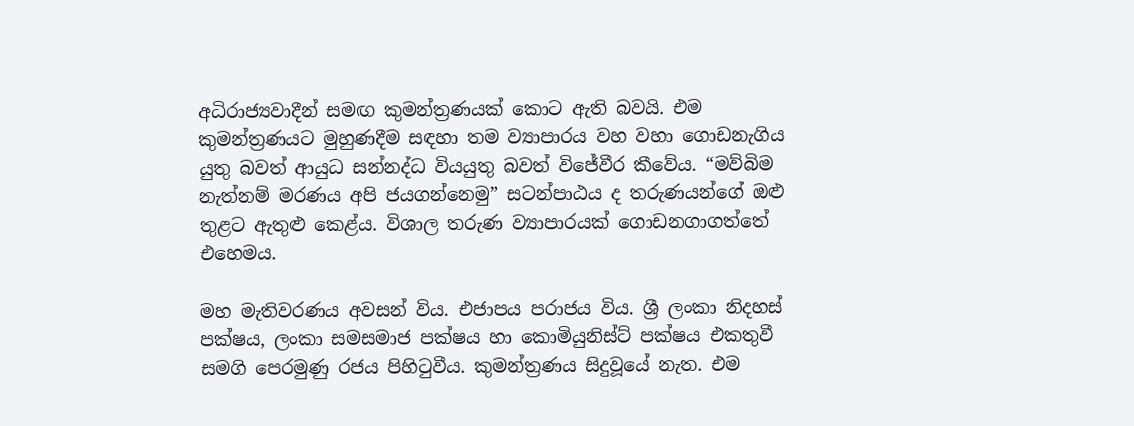අධිරාජ්‍යවාදීන් සමඟ කුමන්ත්‍රණයක් කොට ඇති බවයි. එම කුමන්ත්‍රණයට මුහුණදීම සඳහා තම ව්‍යාපාරය වහ වහා ගොඩනැගිය යුතු බවත් ආයුධ සන්නද්ධ වියයුතු බවත් විජේවීර කීවේය. “මව්බිම නැත්නම් මරණය අපි ජයගන්නෙමු” සටන්පාඨය ද තරුණයන්ගේ ඔළු තුළට ඇතුළු ක‍ෙළ්ය. විශාල තරුණ ව්‍යාපාරයක් ගොඩනගාගත්තේ එහෙමය.

මහ මැතිවරණය අවසන් විය. එජාපය පරාජය විය. ශ්‍රී ලංකා නිදහස් පක්ෂය, ලංකා සමසමාජ පක්ෂය හා කොමියුනිස්ට් පක්ෂය එකතුවී සමගි පෙරමුණු රජය පිහිටුවීය. කුමන්ත්‍රණය සිදුවූයේ නැත. එම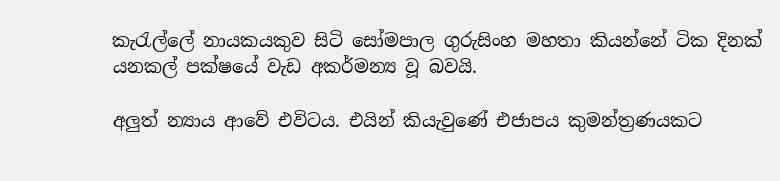කැරැල්ලේ නායකයකුව සිටි සෝමපාල ගුරුසිංහ මහතා කියන්නේ ටික දිනක් යනකල් පක්ෂයේ වැඩ අකර්මන්‍ය වූ බවයි.

අලුත් න්‍යාය ආවේ එවිටය. එයින් කියැවුණේ එජාපය කුමන්ත්‍රණයකට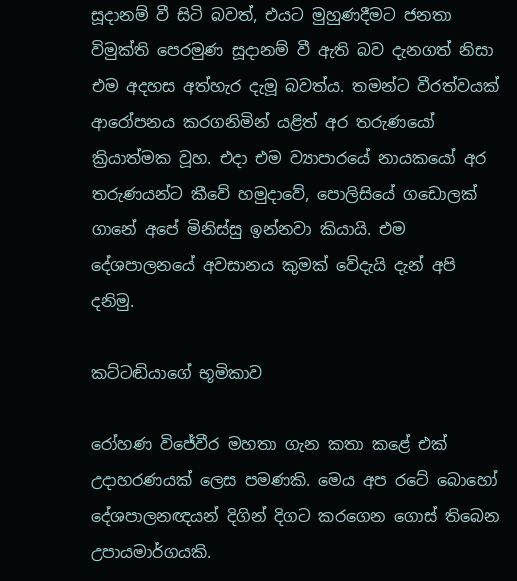සූදානම් වී සිටි බවත්, එයට මුහුණදීමට ජනතා විමුක්ති පෙරමුණ සූදානම් වී ඇති බව දැනගත් නිසා එම අදහස අත්හැර දැමූ බවත්ය. තමන්ට වීරත්වයක් ආරෝපනය කරගනිමින් යළිත් අර තරුණයෝ ක්‍රියාත්මක වූහ. එදා එම ව්‍යාපාරයේ නායකයෝ අර තරුණයන්ට කීවේ හමුදාවේ, පොලිසියේ ගඩොලක් ගානේ අපේ මිනිස්සු ඉන්නවා කියායි. එම දේශපාලනයේ අවසානය කුමක් වේදැයි දැන් අපි දනිමු.

කට්ටඬියාගේ භූමිකාව

රෝහණ විජේවීර මහතා ගැන කතා කළේ එක් උදාහරණයක් ලෙස පමණකි. මෙය අප රටේ බොහෝ දේශපාලනඥයන් දිගින් දිගට කරගෙන ගොස් තිබෙන උපායමාර්ගයකි.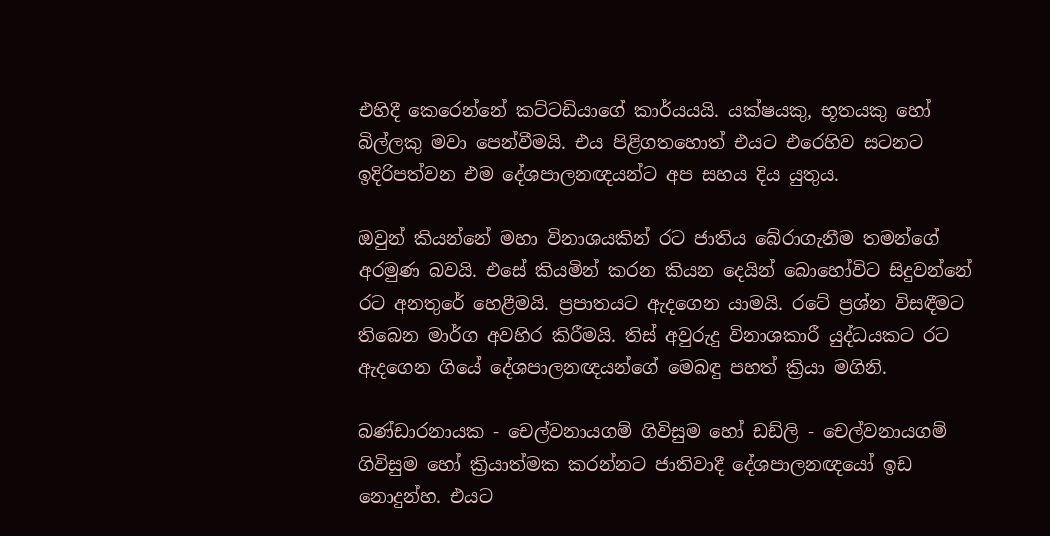එහිදී කෙරෙන්නේ කට්ටඩියාගේ කාර්යයයි. යක්ෂයකු, භූතයකු හෝ බිල්ලකු මවා පෙන්වීමයි. එය පිළිගතහොත් එයට එරෙහිව සටනට ඉදිරිපත්වන එම දේශපාලනඥයන්ට අප සහය දිය යුතුය.

ඔවුන් කියන්නේ මහා විනාශයකින් රට ජාතිය බේරාගැනීම තමන්ගේ අරමුණ බවයි. එසේ කියමින් කරන කියන දෙයින් බොහෝවිට සිදුවන්නේ රට අනතුරේ හෙළීමයි. ප්‍රපාතයට ඇදගෙන යාමයි. රටේ ප්‍රශ්න විසඳීමට තිබෙන මාර්ග අවහිර කිරීමයි. තිස් අවුරුදු විනාශකාරී යුද්ධයකට රට ඇ‍දගෙන ගියේ දේශපාලනඥයන්ගේ මෙබඳු පහත් ක්‍රියා මගිනි.

බණ්ඩාරනායක - චෙල්වනායගම් ගිවිසුම හෝ ඩඩ්ලි - චෙල්වනායගම් ගිවිසුම හෝ ක්‍රියාත්මක කරන්නට ජාතිවාදී දේශපාලනඥයෝ ඉඩ නොදුන්හ. එයට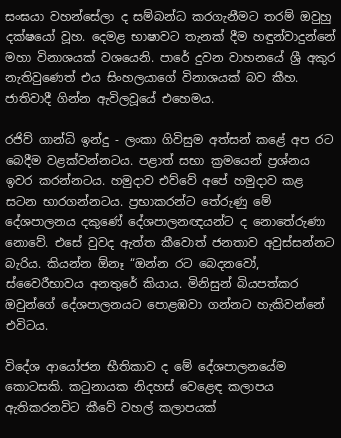සංඝයා වහන්සේලා ද සම්බන්ධ කරගැනීමට තරම් ඔවුහු දක්ෂයෝ වූහ. දෙමළ භාෂාවට තැනක් දීම හඳුන්වාදුන්නේ මහා විනාශයක් වශයෙනි. පාරේ දුවන වාහනයේ ශ්‍රී අකුර නැතිවුණෙත් එය සිංහලයාගේ විනාශයක් බව කීහ. ජාතිවාදී ගින්න ඇවිලවූයේ එහෙමය.

රජිව් ගාන්ධි ඉන්දු - ලංකා ගිවිසුම අත්සන් කළේ අප රට බෙදීම වළක්වන්නටය. පළාත් සභා ක්‍රමයෙන් ප්‍රශ්නය ඉවර කරන්නටය. හමුදාව එව්වේ අපේ හමුදාව කළ සටන භාරගන්නටය. ප්‍රභාකරන්ට තේරුණු මේ දේශපාලනය දකුණේ ‍දේශපාලනඥයන්ට ද නොතේරුණා නොවේ. එසේ වුවද ඇත්ත කීවොත් ජනතාව අවුස්සන්නට බැරිය. කියන්න ඕනෑ “ඔන්න රට බෙදනවෝ, ස්වෛරීභාවය අනතුරේ කියාය. මිනිසුන් බියපත්කර ඔවුන්ගේ දේශපාලනයට පො‍ළඹවා ගන්නට හැකිවන්නේ එවිටය.

විදේශ ආයෝජන භීතිකාව ද මේ දේශපාලනයේම කොටසකි. කටුනායක ‍නිදහස් වෙළෙඳ කලාපය ඇතිකරනවිට කීවේ වහල් කලාපයක්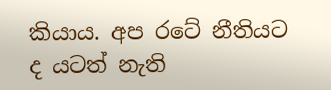කියාය. අප රටේ නීතියට ද යටත් නැති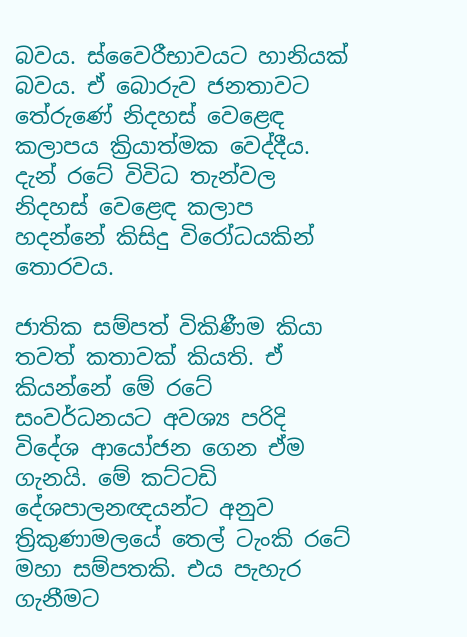බවය. ස්වෛරීභාවයට හානියක් බවය. ඒ බොරුව ජනතාවට තේරුණේ නිදහස් වෙළෙඳ කලාපය ක්‍රියාත්මක වෙද්දීය. දැන් රටේ විවිධ ‍තැන්වල නිදහස් වෙළෙඳ කලාප හදන්නේ කිසිදු විරෝධයකින් තොරවය.

ජාතික සම්පත් විකිණීම කියා තවත් කතාවක් කියති. ඒ කියන්නේ මේ රටේ සංවර්ධනයට අවශ්‍ය පරිදි විදේශ ආයෝජන ගෙන ඒම ගැනයි. මේ කට්ටඩි දේශපාලනඥයන්ට අනුව ත්‍රිකුණාමලයේ තෙල් ටැංකි රටේ මහා සම්පතකි. එය පැහැර ගැනීමට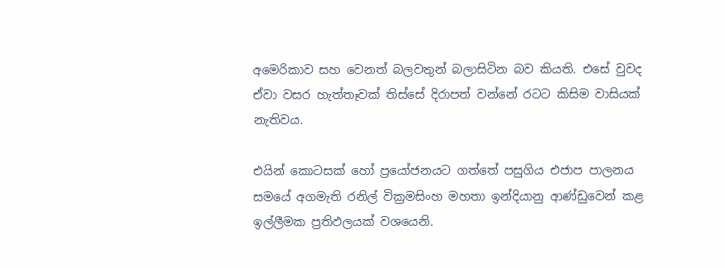අමෙරිකාව සහ වෙනත් බලවතුන් බලාසිටින බව කියති. එසේ වුවද ඒවා වසර හැත්තෑවක් තිස්සේ දිරාපත් වන්නේ රටට කිසිම වාසියක් නැතිවය.

එයින් කොටසක් හෝ ප්‍රයෝජනයට ගත්තේ පසුගිය එජාප පාලනය සමයේ අගමැති රනිල් වික්‍රමසිංහ මහතා ඉන්දියානු ආණ්ඩුවෙන් කළ ඉල්ලීමක ප්‍රතිඵලයක් වශයෙනි.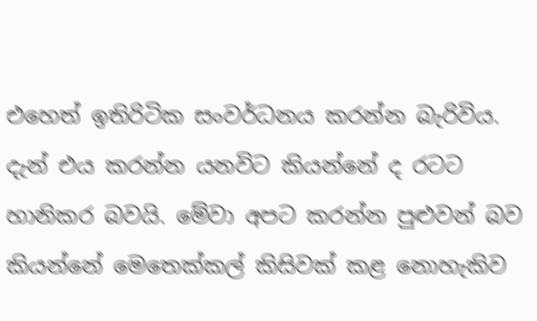එහෙත් ඉතිරිටික සංවර්ධනය කරන්න බැරිවිය. දැන් එය කරන්න යනවිට කියන්නේ ද රටට හානිකර බවයි. මේවා අපට කරන්න පුළුවන් බව කියන්නේ මෙතෙක්කල් කිසිවක් කළ නොහැකිව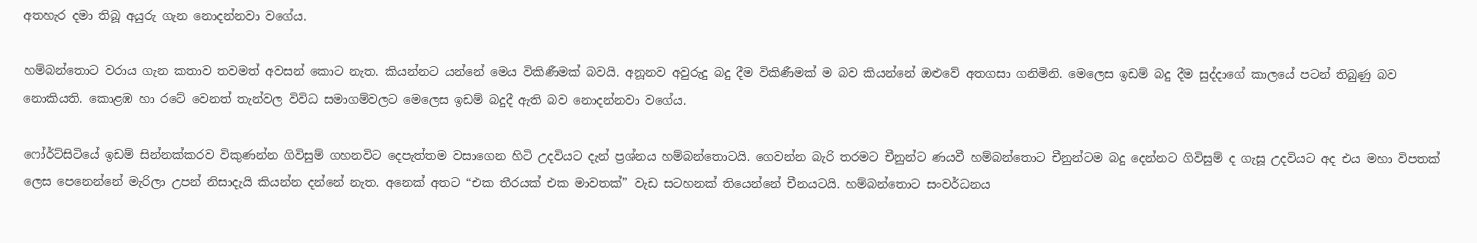අතහැර දමා තිබූ අයුරු ගැන නොදන්නවා වගේය.

හම්බන්තොට වරාය ගැන කතාව තවමත් අවසන් කොට නැත. කියන්නට යන්නේ මෙය විකිණීමක් බවයි. අනූනව අවුරුදු බදු දීම විකිණීමක් ම බව කියන්නේ ඔළුවේ අතගසා ගනිමිනි. මෙලෙස ඉඩම් බදු දීම සුද්දාගේ කාලයේ පටන් තිබුණු බව නොකියති. කොළඹ හා රටේ වෙනත් තැන්වල විවිධ සමාගම්වලට මෙලෙස ඉඩම් බදුදී ඇති බව නොදන්නවා වගේය.

ෆෝර්ට්සිටියේ ඉඩම් සින්නක්කරව විකුණන්න ගිවිසුම් ගහනවිට දෙපැත්තම වසාගෙන හිටි උදවියට දැන් ප්‍රශ්නය හම්බන්තොටයි. ගෙවන්න බැරි තරමට චීනුන්ට ණයවී හම්බ‍න්තොට චීනුන්ටම බදු දෙන්නට ගිවිසුම් ද ගැසූ උදවියට අද එය මහා විපතක් ලෙස පෙනෙන්නේ මැරිලා උපන් නිසාදැයි කියන්න දන්නේ නැත. අනෙක් අතට “එක තීරයක් එක මාවතක්” වැඩ සටහනක් තියෙන්නේ චීනයටයි. හම්බන්තොට සංවර්ධනය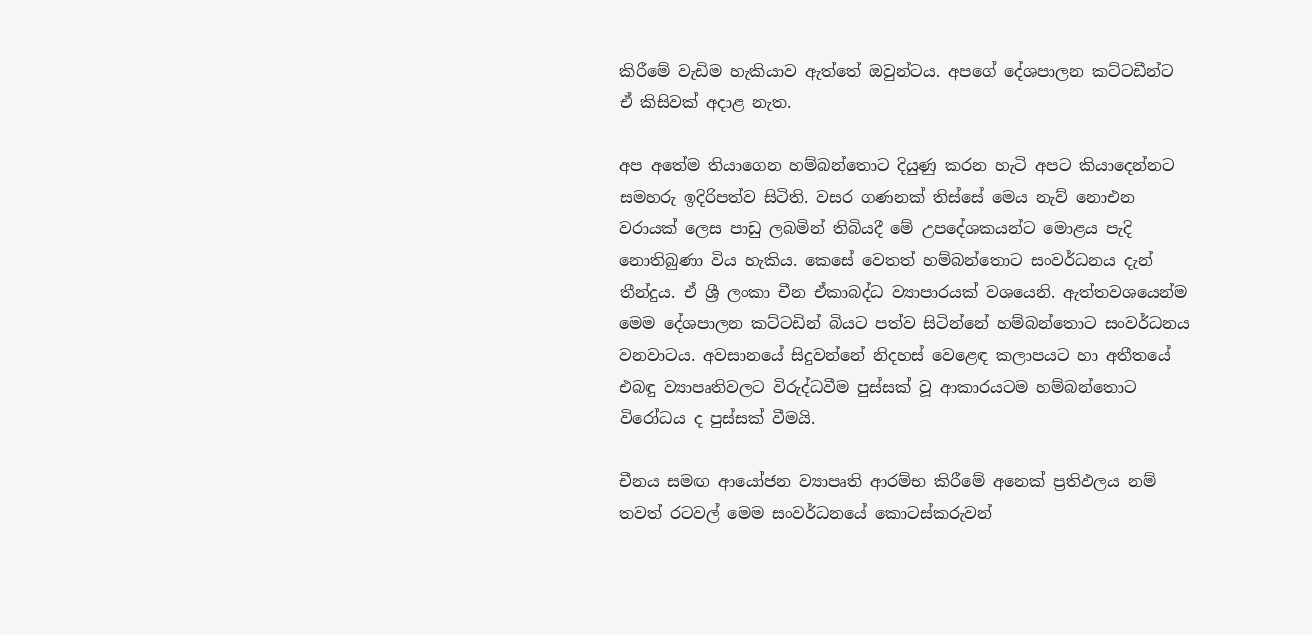කිරීමේ වැඩිම හැකියාව ඇත්තේ ඔවුන්ටය. අපගේ දේශපාලන කට්ටඩීන්ට ඒ කිසිවක් අදාළ නැත.

අප අතේම තියාගෙන හම්බන්තොට දියුණු කරන හැටි අපට කියාදෙන්නට සමහරු ඉදිරිපත්ව සිටිති. වසර ගණනක් තිස්සේ මෙය නැව් නොඑන වරායක් ලෙස පාඩු ලබමින් තිබියදී මේ උපදේශකයන්ට මොළය පැදි නොතිබුණා විය හැකිය. කෙසේ වෙතත් හම්බන්තොට සංවර්ධනය දැන් තීන්දුය. ඒ ශ්‍රී ලංකා චීන ඒකාබද්ධ ව්‍යාපාරයක් වශයෙනි. ඇත්තවශයෙන්ම මෙම දේශපාලන කට්ටඩින් බියට පත්ව සිටින්නේ හම්බන්තොට සංවර්ධනය වනවාටය. අවසානයේ සිදුවන්නේ නිදහස් වෙළෙඳ කලාපයට හා අතීතයේ එබඳු ව්‍යාපෘතිවලට විරුද්ධවීම පුස්සක් වූ ආකාරයටම හම්බන්තොට විරෝධය ද පුස්සක් වීමයි.

චීනය සමඟ ආයෝජන ව්‍යාපෘති ආරම්භ කිරීමේ අනෙක් ප්‍රතිඵලය නම් තවත් රටවල් මෙම සංවර්ධනයේ කොටස්කරුවන්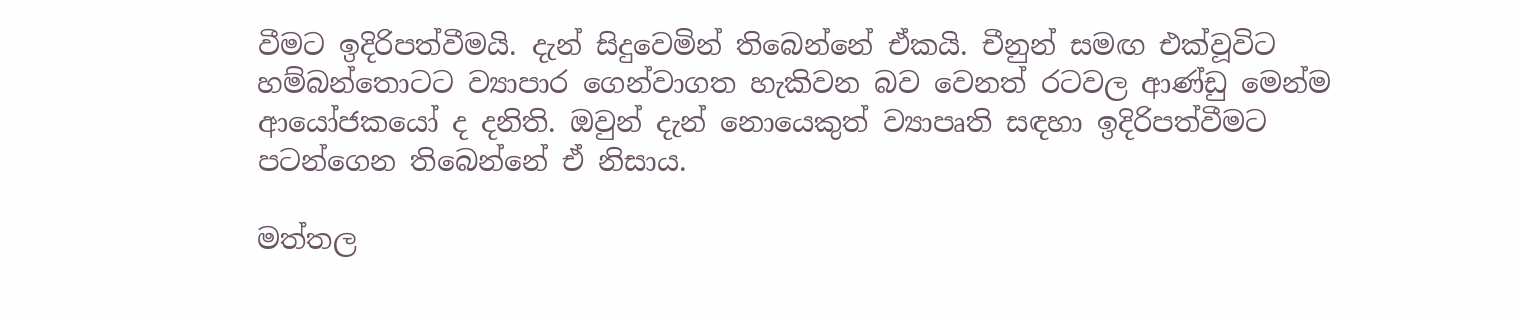වීමට ඉදිරිපත්වීමයි. දැන් සිදුවෙමින් තිබෙන්නේ ඒකයි. චීනුන් සමඟ එක්වූවිට හම්බන්තොටට ව්‍යාපාර ගෙන්වාගත හැකිවන බව වෙනත් රටවල ආණ්ඩු මෙන්ම ආයෝජකයෝ ද දනිති. ඔවුන් දැන් නොයෙකුත් ව්‍යාපෘති සඳහා ඉදිරිපත්වීමට පටන්ගෙන තිබෙන්නේ ඒ නිසාය.

මත්තල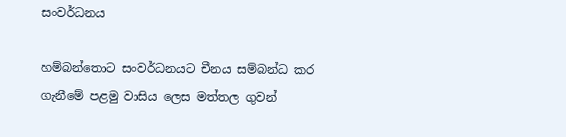සංවර්ධනය

හම්බන්තොට සංවර්ධනයට චීනය සම්බන්ධ කර ගැනීමේ පළමු වාසිය ලෙස මත්තල ගුවන්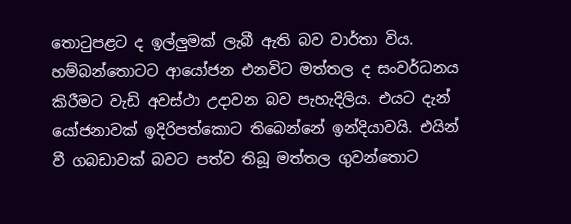තොටුපළට ද ඉල්ලුමක් ලැබී ඇති බව වාර්තා විය. හම්බන්තොටට ආයෝජන එනවිට මත්තල ද සංවර්ධනය කිරීමට වැඩි අවස්ථා උදාවන බව පැහැදිලිය. එයට දැන් යෝජනාවක් ඉදිරිපත්කොට තිබෙන්නේ ඉන්දියාවයි. එයින් වී ගබඩාවක් බවට පත්ව තිබූ මත්තල ගුවන්තොට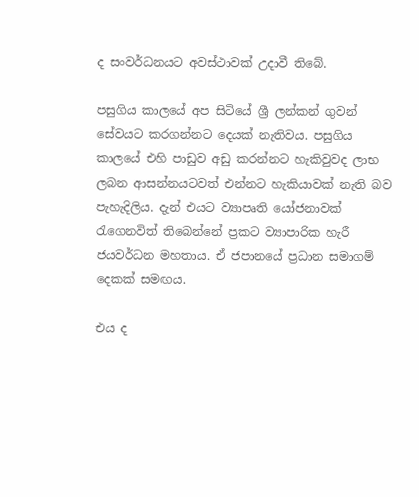ද සංවර්ධනයට අවස්ථාවක් උදාවී තිබේ.

පසුගිය කාලයේ අප සිටියේ ශ්‍රී ලන්කන් ගුවන් සේවයට කරගන්නට දෙයක් නැතිවය. පසුගිය කාලයේ එහි පාඩුව අඩු කරන්නට හැකිවුවද ලාභ ලබන ආසන්නයටවත් එන්නට හැකියාවක් නැති බව පැහැදිලිය. දැන් එයට ව්‍යාපෘති යෝජනාවක් රැගෙනවිත් තිබෙන්නේ ප්‍රකට ව්‍යාපාරික හැරී ජයවර්ධන මහතාය. ඒ ජපානයේ ප්‍රධාන සමාගම් දෙකක් සමඟය.

එය ද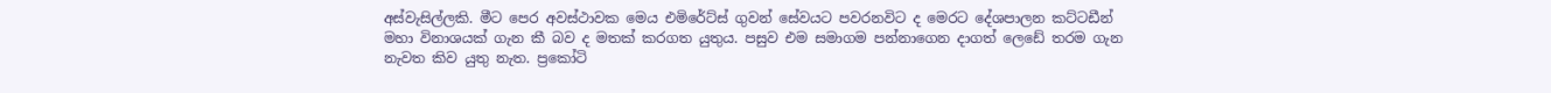අස්වැසිල්ලකි. මීට පෙර අවස්ථාවක මෙය එමිරේට්ස් ගුවන් සේවයට පවරනවිට ද මෙරට දේශපාලන කට්ටඩීන් මහා විනාශයක් ගැන කී බව ද මතක් කරගත යුතුය. පසුව එම සමාගම පන්නාගෙන දාගත් ලෙඩේ තරම ගැන නැවත කිව යුතු නැත. ප්‍රකෝටි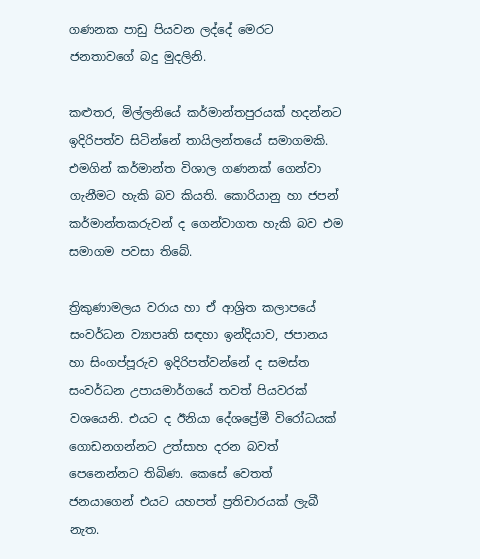ගණනක පාඩු පියවන ලද්දේ මෙරට ජනතාවගේ බදු මුදලිනි.

කළුතර, මිල්ලනියේ කර්මාන්තපුරයක් හදන්නට ඉදිරිපත්ව සිටින්නේ තායිලන්තයේ සමාගමකි. එමගින් කර්මාන්ත විශාල ගණනක් ගෙන්වා ගැනීමට හැකි බව කියති. කොරියානු හා ජපන් කර්මාන්තකරුවන් ද ගෙන්වාගත හැකි බව එම සමාගම පවසා තිබේ.

ත්‍රිකුණාමලය වරාය හා ඒ ආශ්‍රිත කලාපයේ සංවර්ධන ව්‍යාපෘති සඳහා ඉන්දියාව, ජපානය හා සිංගප්පූරුව ඉදිරිපත්වන්නේ ද සමස්ත සංවර්ධන උපායමාර්ගයේ තවත් පියවරක් වශයෙනි. එයට ද ඊනියා දේශප්‍රේමී විරෝධයක් ගොඩනගන්නට උත්සාහ දරන බවත් පෙනෙන්නට තිබිණ. කෙසේ වෙතත් ජනයාගෙන් එයට යහපත් ප්‍රතිචාරයක් ලැබී නැත.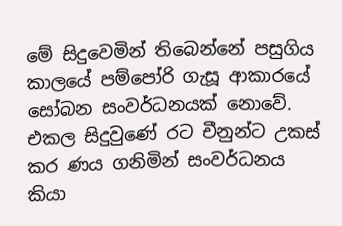මේ සිදුවෙමින් තිබෙන්නේ පසුගිය කාලයේ පම්පෝරි ගැසූ ආකාරයේ සෝබන සංවර්ධනයක් නොවේ. එකල සිදුවුණේ රට චීනුන්ට උකස් කර ණය ගනිමින් සංවර්ධනය කියා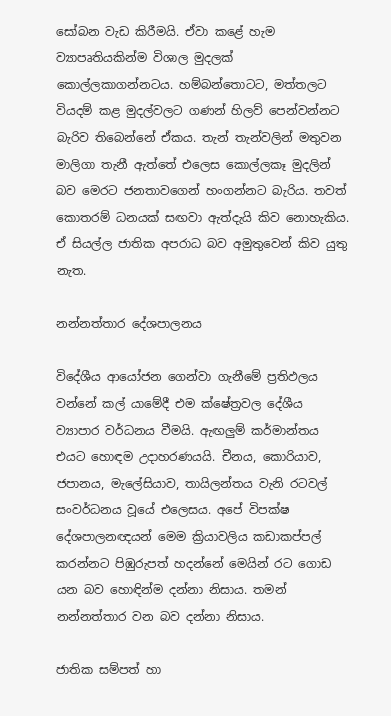සෝබන වැඩ කිරීමයි. ඒවා කළේ හැම ව්‍යාපෘතියකින්ම විශාල මුදලක් කොල්ලකා‍ගන්නටය. හම්බන්තොටට, මත්තලට වියදම් කළ මුදල්වලට ගණන් හිලව් පෙන්වන්නට බැරිව තිබෙන්නේ ඒකය. තැන් තැන්වලින් මතුවන මාලිගා තැනී ඇත්තේ එලෙස කොල්ලකෑ මුදලින් බව මෙරට ජනතාවගෙන් හංගන්නට බැරිය. තවත් කොතරම් ධනයක් සඟවා ඇත්දැයි කිව‍ නොහැකිය. ඒ සියල්ල ජාතික අපරාධ බව අමුතුවෙන් කිව යුතු නැත.

නන්නත්තාර දේශපාලනය

විදේශීය ආයෝජන ගෙන්වා ගැනීමේ ප්‍රතිඵලය වන්නේ කල් යාමේදී එම ක්ෂේත්‍රවල දේශීය ව්‍යාපාර වර්ධනය වීමයි. ඇඟලුම් කර්මාන්තය එයට හොඳම උදාහරණයයි. චීනය, කොරියාව, ජපානය, මැලේසියාව, තායිලන්තය වැනි රටවල් සංවර්ධනය වූයේ එලෙසය. අපේ විපක්ෂ දේශපාලනඥයන් මෙම ක්‍රියාවලිය කඩාකප්පල් කරන්නට පිඹුරුපත් හදන්නේ මෙයින් රට ගොඩ යන බව හොඳින්ම දන්නා නිසාය. තමන් නන්නත්තාර වන බව දන්නා නිසාය.

ජාතික සම්පත් හා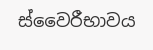ස්වෛරීභාවය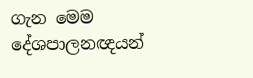ගැන මෙම දේශපාලනඥයන්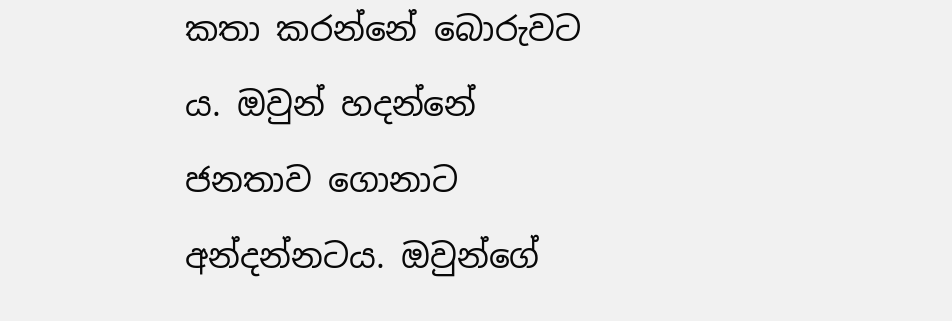කතා කරන්නේ බොරුවට ය. ඔවුන් හදන්නේ ජනතාව ‍ගොනාට අන්දන්නටය. ඔවුන්ගේ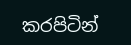කරපිටින්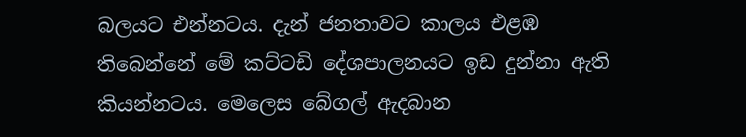බලයට එන්නටය. දැන් ජනතාවට කාලය එළඹ තිබෙන්නේ මේ කට්ටඩි දේශපාලනයට ඉඩ දුන්නා ඇති කියන්නටය. මෙලෙස බේගල් ඇදබාන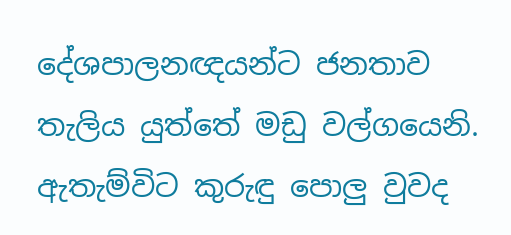දේශපාලනඥයන්ට ජනතාව තැලිය යුත්තේ මඩු වල්ගයෙනි. ඇතැම්විට කුරුඳු ‍පොලු වුවද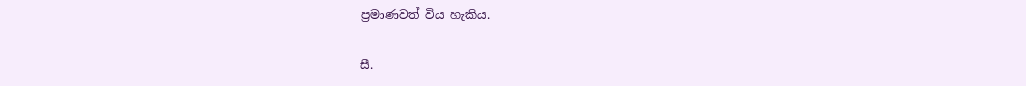ප්‍රමාණවත් විය හැකිය.

සී.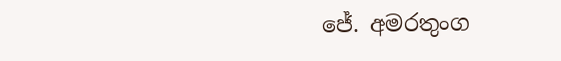ජේ. අමරතුංග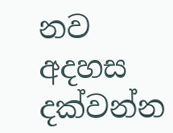නව අදහස දක්වන්න